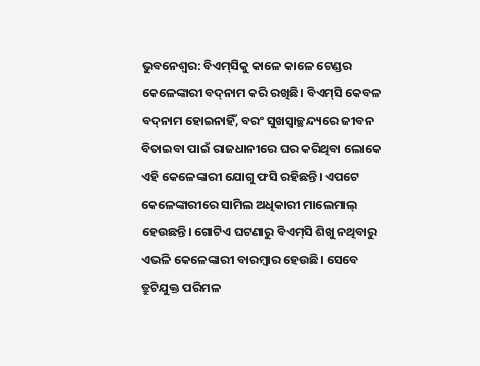ଭୁବନେଶ୍ୱର: ବିଏମ୍‌ସିକୁ କାଳେ କାଳେ ଟେଣ୍ଡର କେଳେଙ୍କାରୀ ବଦ୍‌ନାମ କରି ରଖିଛି। ବିଏମ୍‌ସି କେବଳ ବଦ୍‌ନାମ ହୋଇନାହିଁ, ବରଂ ସୁଖସ୍ବାଚ୍ଛନ୍ଦ୍ୟରେ ଜୀବନ ବିତାଇବା ପାଇଁ ରାଜଧାନୀରେ ଘର କରିଥିବା ଲୋକେ ଏହି କେଳେଙ୍କାରୀ ଯୋଗୁ ଫସି ରହିଛନ୍ତି। ଏପଟେ କେଳେଙ୍କାରୀରେ ସାମିଲ ଅଧିକାରୀ ମାଲେମାଲ୍‌ ହେଉଛନ୍ତି। ଗୋଟିଏ ଘଟଣାରୁ ବିଏମ୍‌ସି ଶିଖୁ ନଥିବାରୁ ଏଭଳି କେଳେଙ୍କାରୀ ବାରମ୍ବାର ହେଉଛି। ସେବେ ତ୍ରୁଟିଯୁକ୍ତ ପରିମଳ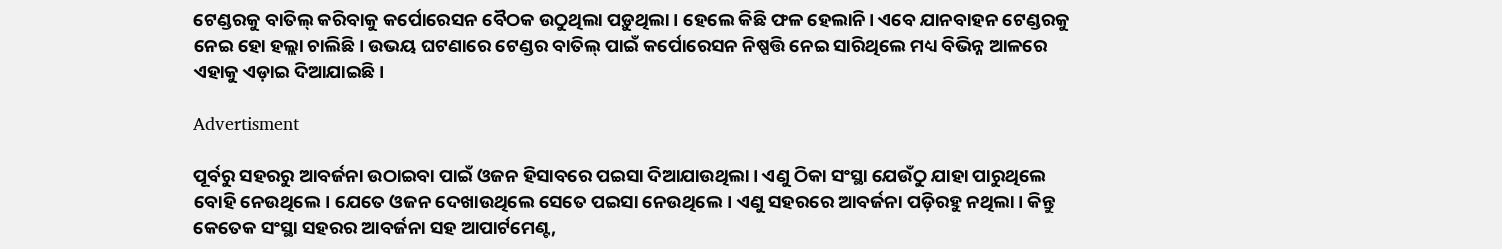ଟେଣ୍ଡରକୁ ବାତିଲ୍‌ କରିବାକୁ ‌କର୍ପୋରେସନ ବୈଠକ ଉଠୁଥିଲା ପଡ଼ୁଥିଲା। ହେଲେ କିଛି ଫଳ ହେଲାନି। ଏବେ ଯାନବାହନ ଟେଣ୍ଡରକୁ ନେଇ ହୋ ହଲ୍ଲା ଚାଲିଛି। ଉଭୟ ଘଟଣାରେ ଟେଣ୍ଡର ବାତିଲ୍‌ ପାଇଁ କର୍ପୋରେସନ ନିଷ୍ପତ୍ତି ନେଇ ସାରିଥିଲେ ମଧ୍ୟ ବିଭିନ୍ନ ଆଳରେ ଏହାକୁ ଏଡ଼ାଇ ଦିଆଯାଇଛି।

Advertisment

ପୂର୍ବରୁ ସହରରୁ ଆବର୍ଜନା ଉଠାଇବା ପାଇଁ ଓଜନ ହିସାବରେ ପଇସା ଦିଆଯାଉଥିଲା। ଏଣୁ ଠିକା ସଂସ୍ଥା ଯେଉଁଠୁ ଯାହା ପାରୁଥିଲେ ବୋହି ନେଉଥିଲେ। ଯେତେ ଓଜନ ଦେଖାଉଥିଲେ ସେତେ ପଇସା ନେଉଥିଲେ। ଏଣୁ ସହରରେ ଆବର୍ଜନା ପଡ଼ିରହୁ ନଥିଲା। କିନ୍ତୁ କେତେକ ସଂସ୍ଥା ସହରର ଆବର୍ଜନା ସହ ଆପାର୍ଟମେଣ୍ଟ,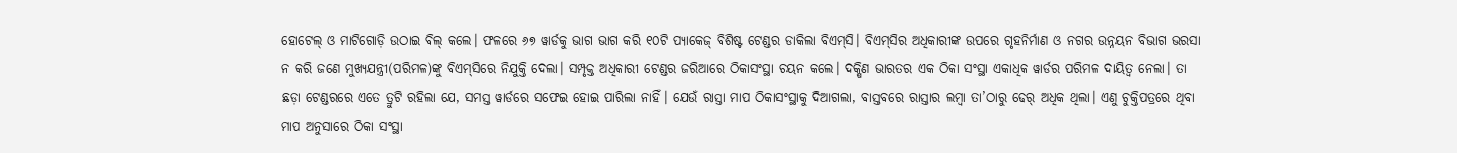ହୋଟେଲ୍‌ ଓ ମାଟିଗୋଡ଼ି ଉଠାଇ ବିଲ୍‌ କଲେ। ଫଳରେ ୬୭ ୱାର୍ଡକୁ ଭାଗ ଭାଗ କରି ୧୦ଟି ପ୍ୟାକେଜ୍ ବିଶିଷ୍ଟ ଟେଣ୍ଡର ଡାକିଲା ବିଏମ୍‌ସି। ବିଏମ୍‌ସିର ଅଧିକାରୀଙ୍କ ଉପରେ ଗୃହନିର୍ମାଣ ଓ ନଗର ଉନ୍ନୟନ ବିଭାଗ ଭରସା ନ କରି ଜଣେ ମୁଖ୍ୟଯନ୍ତ୍ରୀ(ପରିମଳ)ଙ୍କୁ ବିଏମ୍‌ସିରେ ନିଯୁକ୍ତି ଦେଲା। ସମ୍ପୃକ୍ତ ଅଧିକାରୀ ଟେଣ୍ଡର ଜରିଆରେ ଠିକାସଂସ୍ଥା ଚୟନ କଲେ। ଦକ୍ଷିଣ ଭାରତର ଏକ ଠିକା ସଂସ୍ଥା ଏକାଧିକ ୱାର୍ଡର ପରିମଳ ଦାୟିତ୍ବ ନେଲା। ତା ଛଡ଼ା ଟେଣ୍ଡରରେ ଏତେ ତ୍ରୁଟି ରହିଲା ଯେ, ସମସ୍ତ ୱାର୍ଡରେ ସଫେଇ ହୋଇ ପାରିଲା ନାହିଁ। ଯେଉଁ ରାସ୍ତା ମାପ ଠିକାସଂସ୍ଥାକୁ ଦିଆଗଲା, ବାସ୍ତବରେ ରାସ୍ତାର ଲମ୍ବା ତା’ଠାରୁ ଢେର୍‌ ଅଧିକ ଥିଲା। ଏଣୁ ଚୁକ୍ତିପତ୍ରରେ ଥିବା ମାପ ଅନୁସାରେ ଠିକା ସଂସ୍ଥା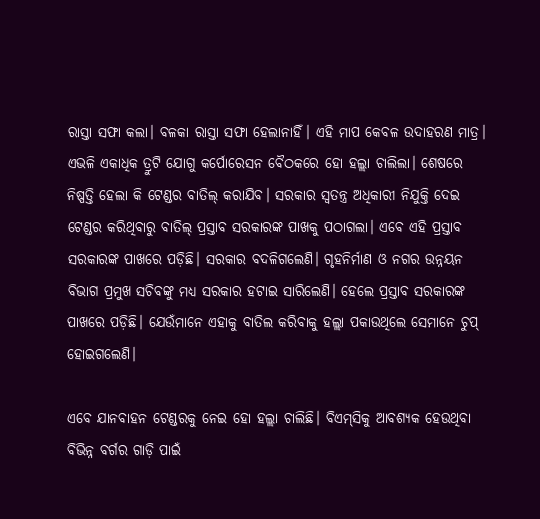ରାସ୍ତା ସଫା କଲା। ବଳକା ରାସ୍ତା ସଫା ହେଲାନାହିଁ। ଏହି ମାପ କେବଳ ଉଦାହରଣ ମାତ୍ର। ଏଭଳି ଏକାଧିକ ତ୍ରୁଟି ଯୋଗୁ କର୍ପୋରେସନ ବୈଠକରେ ହୋ ହଲ୍ଲା ଚାଲିଲା। ଶେଷରେ ନିଷ୍ପତ୍ତି ହେଲା କି ଟେଣ୍ଡର ବାତିଲ୍‌ କରାଯିବ। ସରକାର ସ୍ବତନ୍ତ୍ର ଅଧିକାରୀ ନିଯୁକ୍ତି ଦେଇ ଟେଣ୍ଡର କରିଥିବାରୁ ବାତିଲ୍‌ ପ୍ରସ୍ତାବ ସରକାରଙ୍କ ପାଖକୁ ପଠାଗଲା। ଏବେ ଏହି ପ୍ରସ୍ତାବ ସରକାରଙ୍କ ପାଖରେ ପଡ଼ିଛି। ସରକାର ବଦଳିଗଲେଣି। ଗୃହନିର୍ମାଣ ଓ ନଗର ଉନ୍ନୟନ ବିଭାଗ ପ୍ରମୁଖ ସଚିବଙ୍କୁ ମଧ୍ୟ ସରକାର ହଟାଇ ସାରିଲେଣି। ହେଲେ ପ୍ରସ୍ତାବ ସରକାରଙ୍କ ପାଖରେ ପଡ଼ିଛି। ଯେଉଁମାନେ ଏହାକୁ ବାତିଲ କରିବାକୁ ହଲ୍ଲା ପକାଉଥିଲେ ସେମାନେ ଚୁପ୍‌ ହୋଇଗଲେଣି।

ଏବେ ଯାନବାହନ ଟେଣ୍ଡରକୁ ‌ନେଇ ହୋ‌ ହଲ୍ଲା ଚାଲିଛି। ବିଏମ୍‌ସିକୁ ଆବଶ୍ୟକ ହେଉଥିବା ବିଭିନ୍ନ ବର୍ଗର ଗାଡ଼ି ପାଇଁ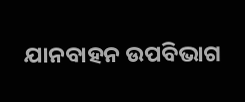ଯାନବାହନ ଉପବିଭାଗ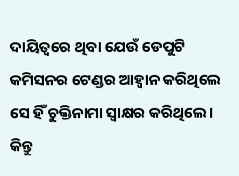ଦାୟିତ୍ବରେ ଥିବା ଯେଉଁ ଡେପୁଟି କମିସନର ଟେଣ୍ଡର ଆହ୍ବାନ କରିଥିଲେ ସେ ହିଁ ଚୁକ୍ତିନାମା ସ୍ବାକ୍ଷର କରିଥିଲେ। କିନ୍ତୁ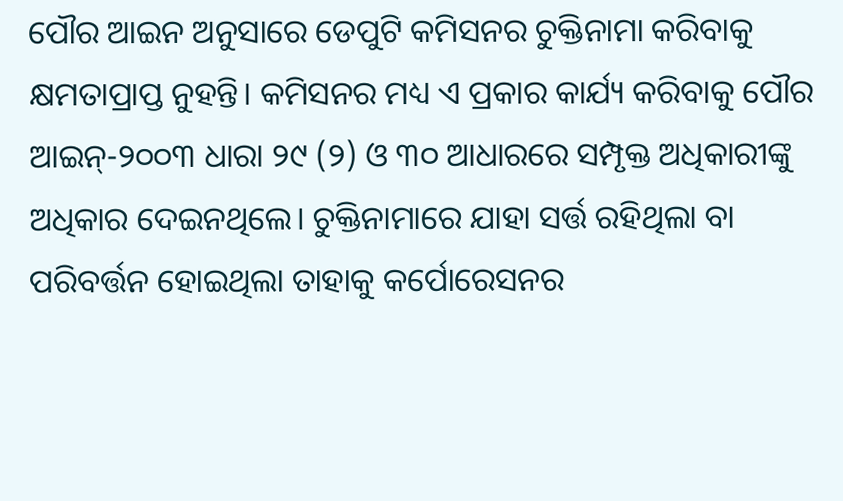ପୌର ଆଇନ ଅନୁସାରେ ଡେପୁଟି କମିସନର ଚୁକ୍ତିନାମା କରିବାକୁ କ୍ଷମତାପ୍ରାପ୍ତ ନୁହନ୍ତି। କମିସନର ମଧ୍ୟ ଏ ପ୍ରକାର କାର୍ଯ୍ୟ କରିବାକୁ ପୌର ଆଇନ୍-୨୦୦୩ ଧାରା ୨୯ (୨) ଓ ୩୦ ଆଧାରରେ ସମ୍ପୃକ୍ତ ଅଧିକାରୀଙ୍କୁ ଅଧିକାର ଦେଇନଥିଲେ। ଚୁକ୍ତିନାମାରେ ଯାହା ସର୍ତ୍ତ ରହିଥିଲା ବା ପରିବର୍ତ୍ତନ ହୋଇଥିଲା ତାହାକୁ କର୍ପୋରେସନର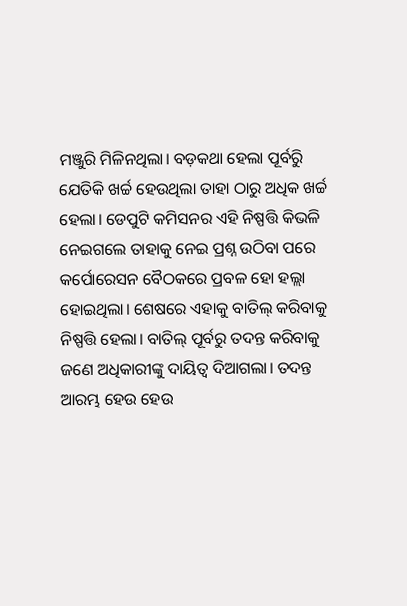ମଞ୍ଜୁରି ମିଳିନଥିଲା। ବଡ଼କଥା ହେଲା ପୂର୍ବରିୁ ଯେତିକି ଖର୍ଚ୍ଚ ହେଉଥିଲା ତାହା ଠାରୁ ଅଧିକ ଖର୍ଚ୍ଚ ହେଲା। ଡେପୁଟି କମିସନର ଏହି ନିଷ୍ପତ୍ତି କିଭଳି ନେଇଗଲେ ତାହାକୁ ନେଇ ପ୍ରଶ୍ନ ଉଠିବା ପରେ କର୍ପୋରେସନ ବୈଠକରେ ପ୍ରବଳ ହୋ ହଲ୍ଲା ହୋଇଥିଲା। ଶେଷରେ ଏହାକୁ ବାତିଲ୍‌ କରିବାକୁ ନିଷ୍ପତ୍ତି ହେଲା। ବାତିଲ୍‌ ପୂର୍ବରୁ ତଦନ୍ତ କରିବାକୁ ଜଣେ ଅଧିକାରୀଙ୍କୁ ଦାୟିତ୍ବ ଦିଆଗଲା। ତଦନ୍ତ ଆରମ୍ଭ ହେଉ ହେଉ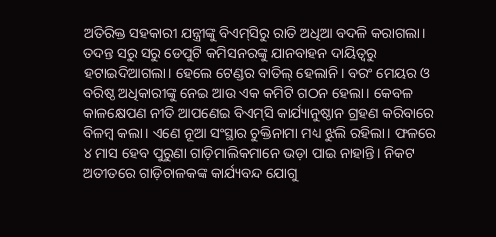ଅତିରିକ୍ତ ସହକାରୀ ଯନ୍ତ୍ରୀଙ୍କୁ ବିଏମ୍‌ସିରୁ ରାତି ଅଧିଆ ବଦଳି କରାଗଲା। ତଦନ୍ତ ସରୁ ସରୁ ଡେପୁଟି କମିସନରଙ୍କୁ ଯାନବାହନ ଦାୟିତ୍ବରୁ ହଟାଇଦିଆଗଲା। ହେଲେ ଟେଣ୍ଡର ବାତିଲ୍‌ ହେଲାନି। ବରଂ ମେୟର ଓ ବରିଷ୍ଠ ଅଧିକାରୀଙ୍କୁ ନେଇ ଆଉ ଏକ କମିଟି ଗଠନ ହେଲା। ‌କେବଳ କାଳକ୍ଷେପଣ ନୀତି ଆପଣେଇ ବିଏମ୍‌ସି କାର୍ଯ୍ୟାନୁଷ୍ଠାନ ଗ୍ରହଣ କରିବାରେ ବିଳମ୍ବ କଲା। ଏଣେ ନୂଆ ସଂସ୍ଥାର ଚୁକ୍ତିନାମା ମଧ୍ୟ ଝୁଲି ରହିଲା। ଫଳରେ ୪ ମାସ ହେବ ପୁରୁଣା ଗାଡ଼ିମାଲିକମାନେ ଭଡ଼ା ପାଇ ନାହାନ୍ତି। ନିକଟ ଅତୀତରେ ଗାଡ଼ିଚାଳକଙ୍କ କାର୍ଯ୍ୟବନ୍ଦ ଯୋଗୁ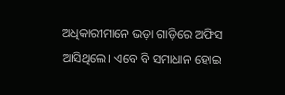ଅଧିକାରୀମା‌ନେ ଭଡ଼ା ଗାଡ଼ିରେ ଅଫିସ ଆସିଥିଲେ। ଏବେ ବି ସମାଧାନ ହୋଇ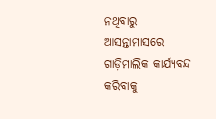ନଥିବାରୁ  ଆସନ୍ତାମାସରେ ଗାଡ଼ିମାଲିକ କାର୍ଯ୍ୟବନ୍ଦ କରିବାକୁ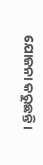ଯୋଜନା କରୁଛନ୍ତି।